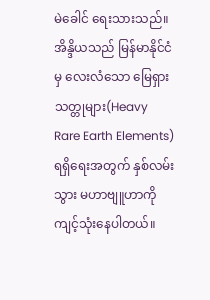မဲခေါင် ရေးသားသည်။
အိန္ဒိယသည် မြန်မာနိုင်ငံမှ လေးလံသော မြေရှားသတ္တုများ(Heavy Rare Earth Elements) ရရှိရေးအတွက် နှစ်လမ်းသွား မဟာဗျူဟာကို ကျင့်သုံးနေပါတယ်။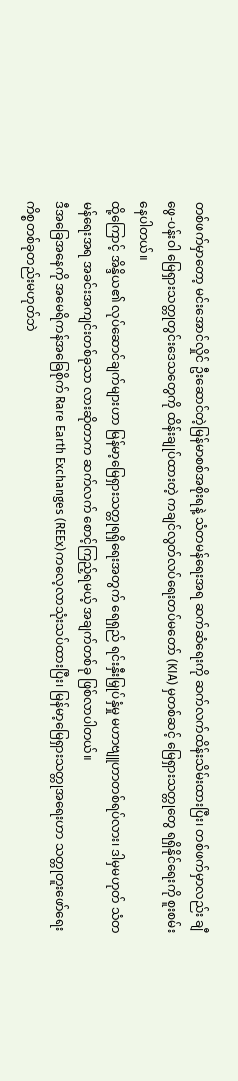တစ်ဖက်မှာတော့ မင်းအောင်လှိုင် ဦးဆောင်တဲ့မြန်မာစစ်အစိုးရနဲ့ သံတမန်ရေးအရ ဆက်ဆံရေးကို ဆက်လက်ထိန်းသိမ်းထားပြီး၊ တစ်ဖက်မှာလည်း ချီဖွေ-ပန်းဝါ မြေရှားသတ္တုတွင်းဒေသတွေကို ထိန်းချုပ်ထားတဲ့ ကချင်လွတ်လပ်ရေးတပ်မတော် (KIA) မှတစ်ဆင့် မြေရှားသတ္တုတွေ ရရှိနိုင်ရေးကို စူးစမ်းနေပါတယ်။
ထို့ကြောင့် အိန္ဒိယ၏ လုပ်ဆောင်ချက်များဟာ မြန်မာ့မြေရှားသတ္တုရရှိရေးအတွက် ရေရှည် ရင်းနှီးမြှုပ်နှံမှု မဟာဗျူဟာတစ်ရပ်လား၊ ဒါမှမဟုတ် သံတမန်ရေးအရ အခင်းအကျင်းတစ်ခုသာ လားဆိုတာက ဆက်လက် စောင့်ကြည့်ရမယ့် အချက်တစ်ခု ဖြစ်လာပါတယ်။
ဒီအခြေအနေကို အမေရိကန်အခြေစိုက် Rare Earth Exchanges (REEx)ကလေ့လာသုံးသပ်ထားပြီး၊ မြန်မာ့မြေရှားသတ္တုအရေးဟာ သတ္တုတူးဖော်ရေးကိစ္စတစ်ခုတည်းမဟုတ်ဘဲ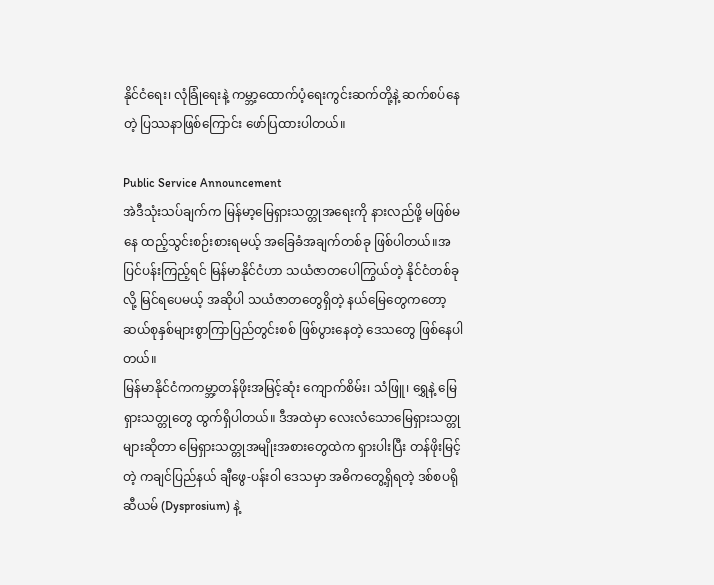နိုင်ငံရေး၊ လုံခြုံရေးနဲ့ ကမ္ဘာ့ထောက်ပံ့ရေးကွင်းဆက်တို့နဲ့ ဆက်စပ်နေတဲ့ ပြဿနာဖြစ်ကြောင်း ဖော်ပြထားပါတယ်။

Public Service Announcement
အဲဒီသုံးသပ်ချက်က မြန်မာ့မြေရှားသတ္တုအရေးကို နားလည်ဖို့ မဖြစ်မနေ ထည့်သွင်းစဉ်းစားရမယ့် အခြေခံအချက်တစ်ခု ဖြစ်ပါတယ်။အပြင်ပန်းကြည့်ရင် မြန်မာနိုင်ငံဟာ သယံဇာတပေါကြွယ်တဲ့ နိုင်ငံတစ်ခုလို့ မြင်ရပေမယ့် အဆိုပါ သယံဇာတတွေရှိတဲ့ နယ်မြေတွေကတော့ဆယ်စုနှစ်များစွာကြာပြည်တွင်းစစ် ဖြစ်ပွားနေတဲ့ ဒေသတွေ ဖြစ်နေပါတယ်။
မြန်မာနိုင်ငံကကမ္ဘာ့တန်ဖိုးအမြင့်ဆုံး ကျောက်စိမ်း၊ သံဖြူ၊ ရွှေနဲ့ မြေရှားသတ္တုတွေ ထွက်ရှိပါတယ်။ ဒီအထဲမှာ လေးလံသောမြေရှားသတ္တုများဆိုတာ မြေရှားသတ္တုအမျိုးအစားတွေထဲက ရှားပါးပြီး တန်ဖိုးမြင့်တဲ့ ကချင်ပြည်နယ် ချီဖွေ-ပန်းဝါ ဒေသမှာ အဓိကတွေ့ရှိရတဲ့ ဒစ်စပရိုဆီယမ် (Dysprosium) နဲ့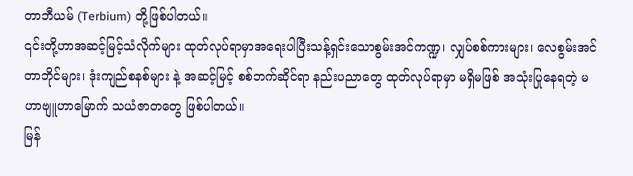တာဘီယမ် (Terbium) တို့ဖြစ်ပါတယ်။
၎င်းတို့ဟာအဆင့်မြင့်သံလိုက်များ ထုတ်လုပ်ရာမှာအရေးပါပြီးသန့်ရှင်းသောစွမ်းအင်ကဏ္ဍ၊ လျှပ်စစ်ကားများ၊ လေစွမ်းအင်တာဘိုင်များ၊ ဒုံးကျည်စနစ်များ နဲ့ အဆင့်မြင့် စစ်ဘက်ဆိုင်ရာ နည်းပညာတွေ ထုတ်လုပ်ရာမှာ မရှိမဖြစ် အသုံးပြုနေရတဲ့ မဟာဗျူဟာမြောက် သယံဇာတတွေ ဖြစ်ပါတယ်။
မြန်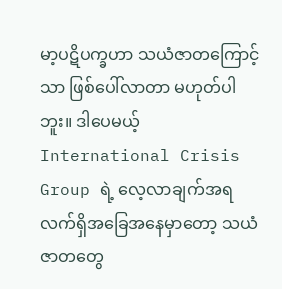မာ့ပဋိပက္ခဟာ သယံဇာတကြောင့်သာ ဖြစ်ပေါ်လာတာ မဟုတ်ပါဘူး။ ဒါပေမယ့် International Crisis Group ရဲ့ လေ့လာချက်အရ လက်ရှိအခြေအနေမှာတော့ သယံဇာတတွေ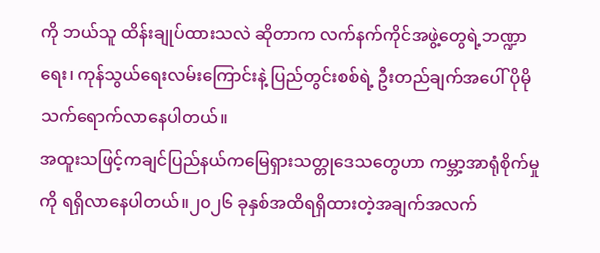ကို ဘယ်သူ ထိန်းချုပ်ထားသလဲ ဆိုတာက လက်နက်ကိုင်အဖွဲ့တွေရဲ့ဘဏ္ဍာရေး၊ ကုန်သွယ်ရေးလမ်းကြောင်းနဲ့ ပြည်တွင်းစစ်ရဲ့ ဦးတည်ချက်အပေါ် ပိုမိုသက်ရောက်လာနေပါတယ်။
အထူးသဖြင့်ကချင်ပြည်နယ်ကမြေရှားသတ္တုဒေသတွေဟာ ကမ္ဘာ့အာရုံစိုက်မှုကို ရရှိလာနေပါတယ်။၂၀၂၆ ခုနှစ်အထိရရှိထားတဲ့အချက်အလက်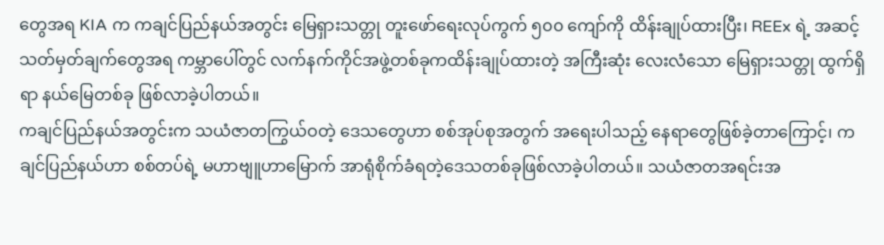တွေအရ KIA က ကချင်ပြည်နယ်အတွင်း မြေရှားသတ္တု တူးဖော်ရေးလုပ်ကွက် ၅၀၀ ကျော်ကို ထိန်းချုပ်ထားပြီး၊ REEx ရဲ့ အဆင့်သတ်မှတ်ချက်တွေအရ ကမ္ဘာပေါ်တွင် လက်နက်ကိုင်အဖွဲ့တစ်ခုကထိန်းချုပ်ထားတဲ့ အကြီးဆုံး လေးလံသော မြေရှားသတ္တု ထွက်ရှိရာ နယ်မြေတစ်ခု ဖြစ်လာခဲ့ပါတယ်။
ကချင်ပြည်နယ်အတွင်းက သယံဇာတကြွယ်ဝတဲ့ ဒေသတွေဟာ စစ်အုပ်စုအတွက် အရေးပါသည့် နေရာတွေဖြစ်ခဲ့တာကြောင့်၊ ကချင်ပြည်နယ်ဟာ စစ်တပ်ရဲ့ မဟာဗျူဟာမြောက် အာရုံစိုက်ခံရတဲ့ဒေသတစ်ခုဖြစ်လာခဲ့ပါတယ်။ သယံဇာတအရင်းအ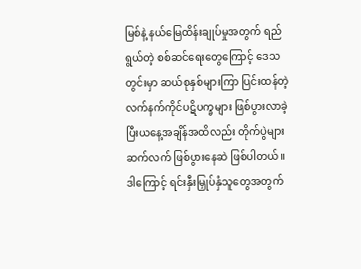မြစ်နဲ့ နယ်မြေထိန်းချုပ်မှုအတွက် ရည်ရွယ်တဲ့ စစ်ဆင်ရေးတွေကြောင့် ဒေသတွင်းမှာ ဆယ်စုနှစ်များကြာ ပြင်းထန်တဲ့ လက်နက်ကိုင်ပဋိပက္ခများ ဖြစ်ပွားလာခဲ့ပြီးယနေ့အချိန်အထိလည်း တိုက်ပွဲများ ဆက်လက် ဖြစ်ပွားနေဆဲ ဖြစ်ပါတယ်။
ဒါကြောင့် ရင်းနှီးမြှုပ်နှံသူတွေအတွက်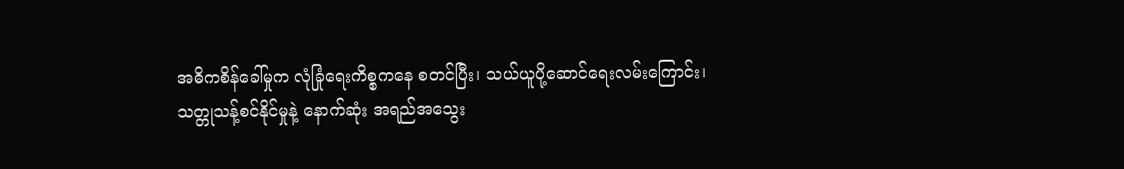အဓိကစိန်ခေါ်မှုက လုံခြုံရေးကိစ္စကနေ စတင်ပြီး၊ သယ်ယူပို့ဆောင်ရေးလမ်းကြောင်း၊ သတ္တုသန့်စင်နိုင်မှုနဲ့ နောက်ဆုံး အရည်အသွေး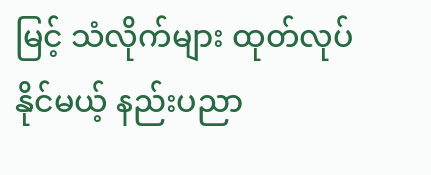မြင့် သံလိုက်များ ထုတ်လုပ်နိုင်မယ့် နည်းပညာ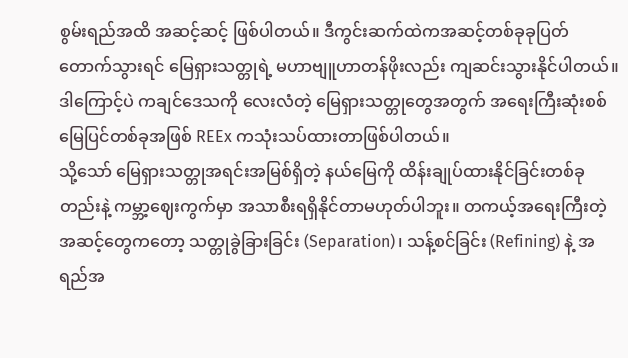စွမ်းရည်အထိ အဆင့်ဆင့် ဖြစ်ပါတယ်။ ဒီကွင်းဆက်ထဲကအဆင့်တစ်ခုခုပြတ်တောက်သွားရင် မြေရှားသတ္တုရဲ့ မဟာဗျူဟာတန်ဖိုးလည်း ကျဆင်းသွားနိုင်ပါတယ်။ဒါကြောင့်ပဲ ကချင်ဒေသကို လေးလံတဲ့ မြေရှားသတ္တုတွေအတွက် အရေးကြီးဆုံးစစ်မြေပြင်တစ်ခုအဖြစ် REEx ကသုံးသပ်ထားတာဖြစ်ပါတယ်။
သို့သော် မြေရှားသတ္တုအရင်းအမြစ်ရှိတဲ့ နယ်မြေကို ထိန်းချုပ်ထားနိုင်ခြင်းတစ်ခုတည်းနဲ့ ကမ္ဘာ့ဈေးကွက်မှာ အသာစီးရရှိနိုင်တာမဟုတ်ပါဘူး။ တကယ့်အရေးကြီးတဲ့ အဆင့်တွေကတော့ သတ္တုခွဲခြားခြင်း (Separation)၊ သန့်စင်ခြင်း (Refining) နဲ့ အရည်အ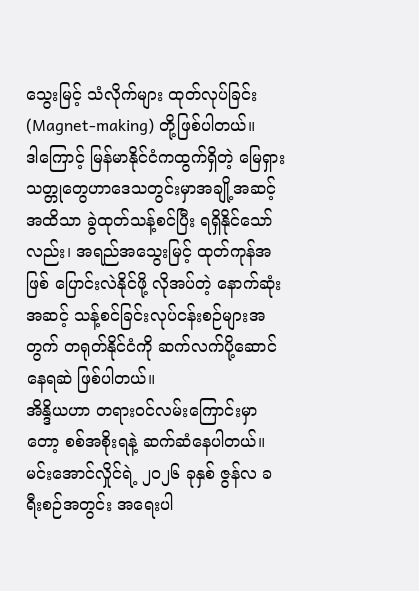သွေးမြင့် သံလိုက်များ ထုတ်လုပ်ခြင်း (Magnet-making) တို့ဖြစ်ပါတယ်။
ဒါကြောင့် မြန်မာနိုင်ငံကထွက်ရှိတဲ့ မြေရှားသတ္တုတွေဟာဒေသတွင်းမှာအချို့အဆင့်အထိသာ ခွဲထုတ်သန့်စင်ပြီး ရရှိနိုင်သော်လည်း၊ အရည်အသွေးမြင့် ထုတ်ကုန်အဖြစ် ပြောင်းလဲနိုင်ဖို့ လိုအပ်တဲ့ နောက်ဆုံးအဆင့် သန့်စင်ခြင်းလုပ်ငန်းစဉ်များအတွက် တရုတ်နိုင်ငံကို ဆက်လက်ပို့ဆောင်နေရဆဲ ဖြစ်ပါတယ်။
အိန္ဒိယဟာ တရားဝင်လမ်းကြောင်းမှာတော့ စစ်အစိုးရနဲ့ ဆက်ဆံနေပါတယ်။ မင်းအောင်လှိုင်ရဲ့ ၂၀၂၆ ခုနှစ် ဇွန်လ ခရီးစဉ်အတွင်း အရေးပါ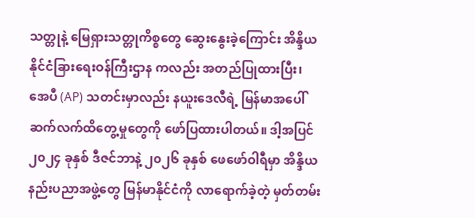သတ္တုနဲ့ မြေရှားသတ္တုကိစ္စတွေ ဆွေးနွေးခဲ့ကြောင်း အိန္ဒိယ နိုင်ငံခြားရေးဝန်ကြီးဌာန ကလည်း အတည်ပြုထားပြီး၊ အေပီ (AP) သတင်းမှာလည်း နယူးဒေလီရဲ့ မြန်မာအပေါ် ဆက်လက်ထိတွေ့မှုတွေကို ဖော်ပြထားပါတယ်။ ဒါ့အပြင် ၂၀၂၄ ခုနှစ် ဒီဇင်ဘာနဲ့ ၂၀၂၆ ခုနှစ် ဖေဖော်ဝါရီမှာ အိန္ဒိယနည်းပညာအဖွဲ့တွေ မြန်မာနိုင်ငံကို လာရောက်ခဲ့တဲ့ မှတ်တမ်း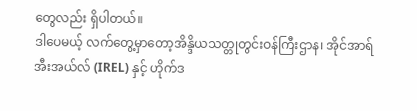တွေလည်း ရှိပါတယ်။
ဒါပေမယ့် လက်တွေ့မှာတော့အိန္ဒိယသတ္တုတွင်းဝန်ကြီးဌာန၊ အိုင်အာရ်အီးအယ်လ် (IREL) နှင့် ဟိုက်ဒ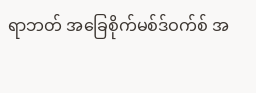ရာဘတ် အခြေစိုက်မစ်ဒ်ဝက်စ် အ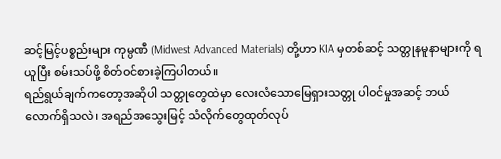ဆင့်မြင့်ပစ္စည်းများ ကုမ္ပဏီ (Midwest Advanced Materials) တို့ဟာ KIA မှတစ်ဆင့် သတ္တုနမူနာများကို ရယူပြီး စမ်းသပ်ဖို့ စိတ်ဝင်စားခဲ့ကြပါတယ်။
ရည်ရွယ်ချက်ကတော့အဆိုပါ သတ္တုတွေထဲမှာ လေးလံသောမြေရှားသတ္တု ပါဝင်မှုအဆင့် ဘယ်လောက်ရှိသလဲ၊ အရည်အသွေးမြင့် သံလိုက်တွေထုတ်လုပ်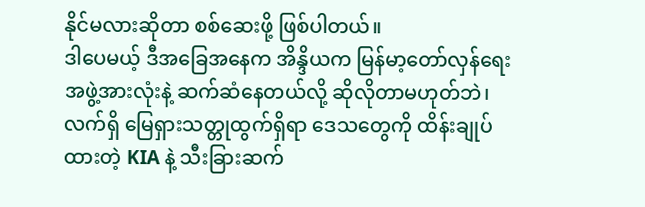နိုင်မလားဆိုတာ စစ်ဆေးဖို့ ဖြစ်ပါတယ်။
ဒါပေမယ့် ဒီအခြေအနေက အိန္ဒိယက မြန်မာ့တော်လှန်ရေးအဖွဲ့အားလုံးနဲ့ ဆက်ဆံနေတယ်လို့ ဆိုလိုတာမဟုတ်ဘဲ၊ လက်ရှိ မြေရှားသတ္တုထွက်ရှိရာ ဒေသတွေကို ထိန်းချုပ်ထားတဲ့ KIA နဲ့ သီးခြားဆက်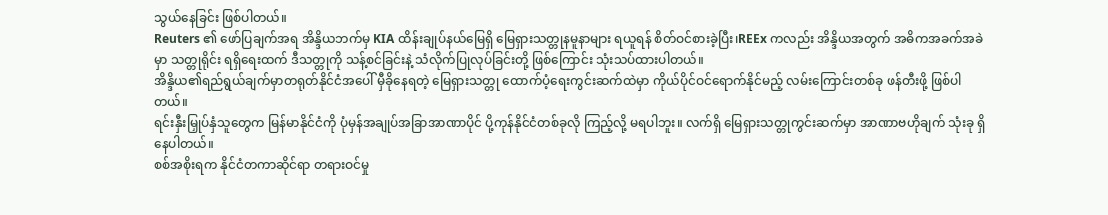သွယ်နေခြင်း ဖြစ်ပါတယ်။
Reuters ၏ ဖော်ပြချက်အရ အိန္ဒိယဘက်မှ KIA ထိန်းချုပ်နယ်မြေရှိ မြေရှားသတ္တုနမူနာများ ရယူရန် စိတ်ဝင်စားခဲ့ပြီး၊REEx ကလည်း အိန္ဒိယအတွက် အဓိကအခက်အခဲမှာ သတ္တုရိုင်း ရရှိရေးထက် ဒီသတ္တုကို သန့်စင်ခြင်းနဲ့ သံလိုက်ပြုလုပ်ခြင်းတို့ ဖြစ်ကြောင်း သုံးသပ်ထားပါတယ်။
အိန္ဒိယ၏ရည်ရွယ်ချက်မှာတရုတ်နိုင်ငံအပေါ် မှီခိုနေရတဲ့ မြေရှားသတ္တု ထောက်ပံ့ရေးကွင်းဆက်ထဲမှာ ကိုယ်ပိုင်ဝင်ရောက်နိုင်မည့် လမ်းကြောင်းတစ်ခု ဖန်တီးဖို့ ဖြစ်ပါတယ်။
ရင်းနှီးမြှုပ်နှံသူတွေက မြန်မာနိုင်ငံကို ပုံမှန်အချုပ်အခြာအာဏာပိုင် ပို့ကုန်နိုင်ငံတစ်ခုလို ကြည့်လို့ မရပါဘူး။ လက်ရှိ မြေရှားသတ္တုကွင်းဆက်မှာ အာဏာဗဟိုချက် သုံးခု ရှိနေပါတယ်။
စစ်အစိုးရက နိုင်ငံတကာဆိုင်ရာ တရားဝင်မှု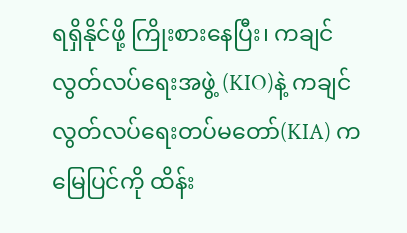ရရှိနိုင်ဖို့ ကြိုးစားနေပြီး၊ ကချင်လွတ်လပ်ရေးအဖွဲ့ (KIO)နဲ့ ကချင်လွတ်လပ်ရေးတပ်မတော်(KIA) က မြေပြင်ကို ထိန်း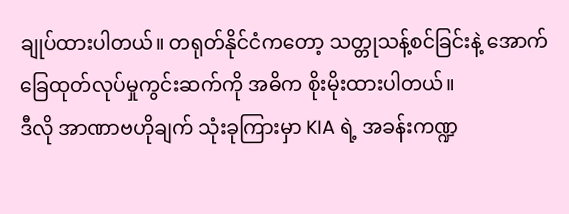ချုပ်ထားပါတယ်။ တရုတ်နိုင်ငံကတော့ သတ္တုသန့်စင်ခြင်းနဲ့ အောက်ခြေထုတ်လုပ်မှုကွင်းဆက်ကို အဓိက စိုးမိုးထားပါတယ်။
ဒီလို အာဏာဗဟိုချက် သုံးခုကြားမှာ KIA ရဲ့ အခန်းကဏ္ဍ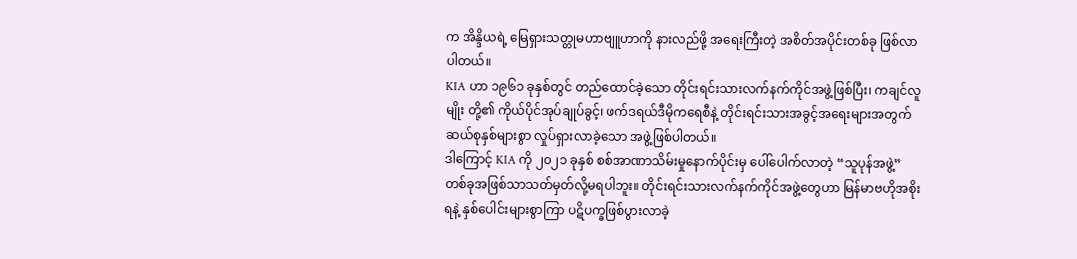က အိန္ဒိယရဲ့ မြေရှားသတ္တုမဟာဗျူဟာကို နားလည်ဖို့ အရေးကြီးတဲ့ အစိတ်အပိုင်းတစ်ခု ဖြစ်လာပါတယ်။
KIA ဟာ ၁၉၆၁ ခုနှစ်တွင် တည်ထောင်ခဲ့သော တိုင်းရင်းသားလက်နက်ကိုင်အဖွဲ့ဖြစ်ပြီး၊ ကချင်လူမျိုး တို့၏ ကိုယ်ပိုင်အုပ်ချုပ်ခွင့်၊ ဖက်ဒရယ်ဒီမိုကရေစီနဲ့ တိုင်းရင်းသားအခွင့်အရေးများအတွက် ဆယ်စုနှစ်များစွာ လှုပ်ရှားလာခဲ့သော အဖွဲ့ဖြစ်ပါတယ်။
ဒါကြောင့် KIA ကို ၂၀၂၁ ခုနှစ် စစ်အာဏာသိမ်းမှုနောက်ပိုင်းမှ ပေါ်ပေါက်လာတဲ့ “သူပုန်အဖွဲ့” တစ်ခုအဖြစ်သာသတ်မှတ်လို့မရပါဘူး။ တိုင်းရင်းသားလက်နက်ကိုင်အဖွဲ့တွေဟာ မြန်မာဗဟိုအစိုးရနဲ့ နှစ်ပေါင်းများစွာကြာ ပဋိပက္ခဖြစ်ပွားလာခဲ့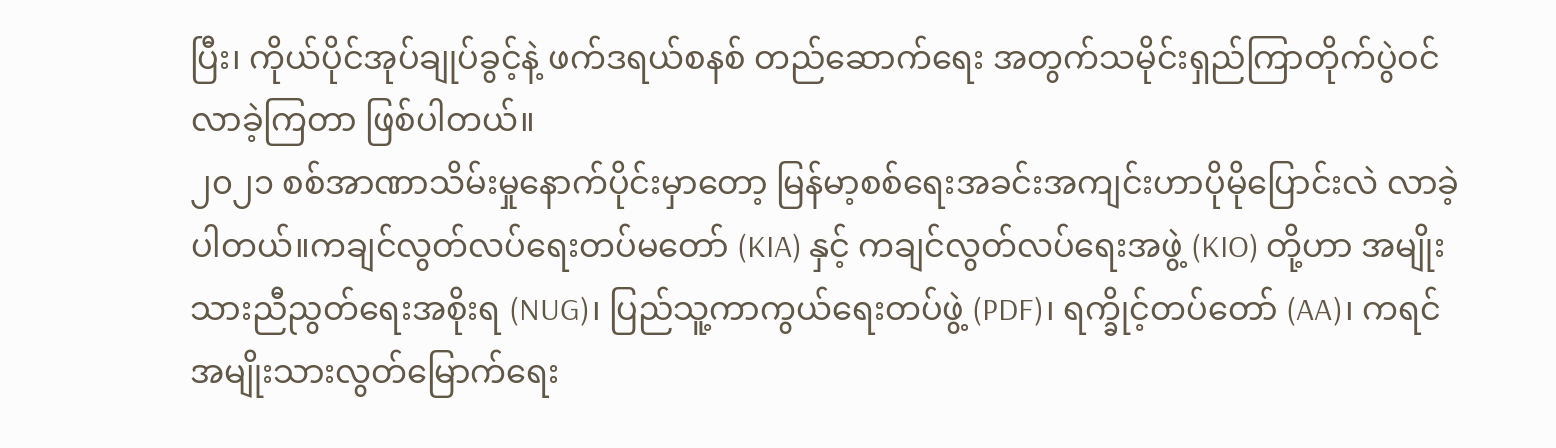ပြီး၊ ကိုယ်ပိုင်အုပ်ချုပ်ခွင့်နဲ့ ဖက်ဒရယ်စနစ် တည်ဆောက်ရေး အတွက်သမိုင်းရှည်ကြာတိုက်ပွဲဝင်လာခဲ့ကြတာ ဖြစ်ပါတယ်။
၂၀၂၁ စစ်အာဏာသိမ်းမှုနောက်ပိုင်းမှာတော့ မြန်မာ့စစ်ရေးအခင်းအကျင်းဟာပိုမိုပြောင်းလဲ လာခဲ့ပါတယ်။ကချင်လွတ်လပ်ရေးတပ်မတော် (KIA) နှင့် ကချင်လွတ်လပ်ရေးအဖွဲ့ (KIO) တို့ဟာ အမျိုးသားညီညွတ်ရေးအစိုးရ (NUG)၊ ပြည်သူ့ကာကွယ်ရေးတပ်ဖွဲ့ (PDF)၊ ရက္ခိုင့်တပ်တော် (AA)၊ ကရင်အမျိုးသားလွတ်မြောက်ရေး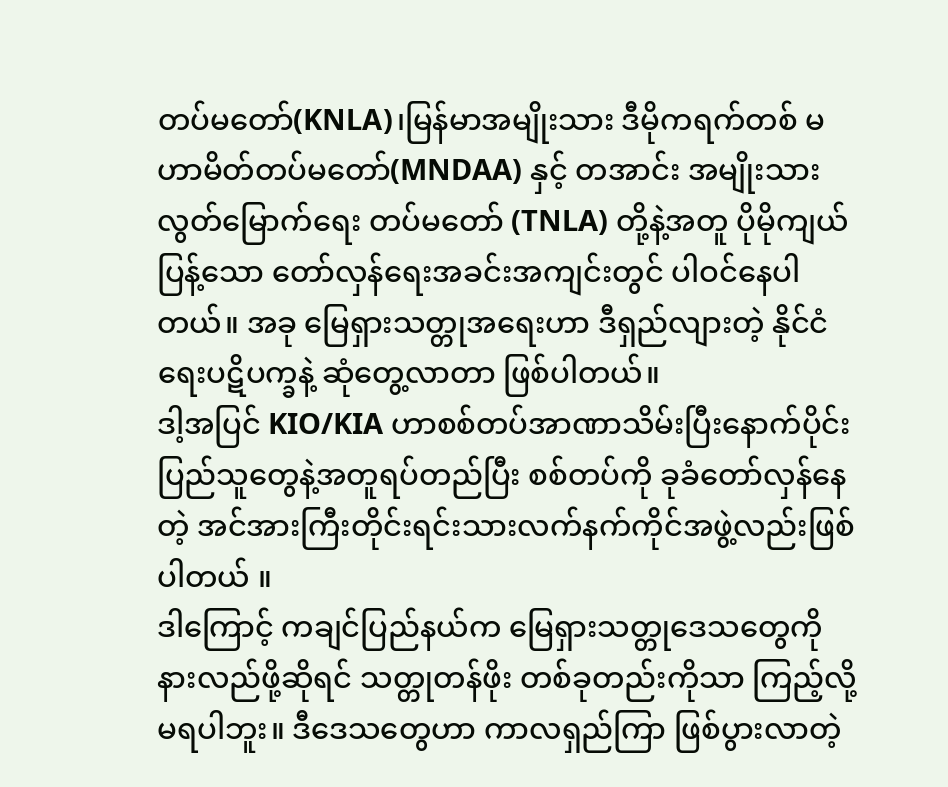တပ်မတော်(KNLA)၊မြန်မာအမျိုးသား ဒီမိုကရက်တစ် မဟာမိတ်တပ်မတော်(MNDAA) နှင့် တအာင်း အမျိုးသား လွတ်မြောက်ရေး တပ်မတော် (TNLA) တို့နဲ့အတူ ပိုမိုကျယ်ပြန့်သော တော်လှန်ရေးအခင်းအကျင်းတွင် ပါဝင်နေပါတယ်။ အခု မြေရှားသတ္တုအရေးဟာ ဒီရှည်လျားတဲ့ နိုင်ငံရေးပဋိပက္ခနဲ့ ဆုံတွေ့လာတာ ဖြစ်ပါတယ်။
ဒါ့အပြင် KIO/KIA ဟာစစ်တပ်အာဏာသိမ်းပြီးနောက်ပိုင်း ပြည်သူတွေနဲ့အတူရပ်တည်ပြီး စစ်တပ်ကို ခုခံတော်လှန်နေတဲ့ အင်အားကြီးတိုင်းရင်းသားလက်နက်ကိုင်အဖွဲ့လည်းဖြစ်ပါတယ် ။
ဒါကြောင့် ကချင်ပြည်နယ်က မြေရှားသတ္တုဒေသတွေကို နားလည်ဖို့ဆိုရင် သတ္တုတန်ဖိုး တစ်ခုတည်းကိုသာ ကြည့်လို့ မရပါဘူး။ ဒီဒေသတွေဟာ ကာလရှည်ကြာ ဖြစ်ပွားလာတဲ့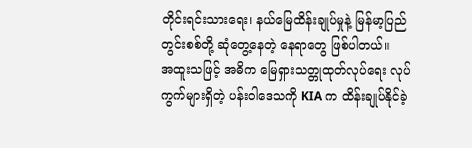တိုင်းရင်းသားရေး၊ နယ်မြေထိန်းချုပ်မှုနဲ့ မြန်မာ့ပြည်တွင်းစစ်တို့ ဆုံတွေ့နေတဲ့ နေရာတွေ ဖြစ်ပါတယ်။
အထူးသဖြင့် အဓိက မြေရှားသတ္တုထုတ်လုပ်ရေး လုပ်ကွက်များရှိတဲ့ ပန်းဝါဒေသကို KIA က ထိန်းချုပ်နိုင်ခဲ့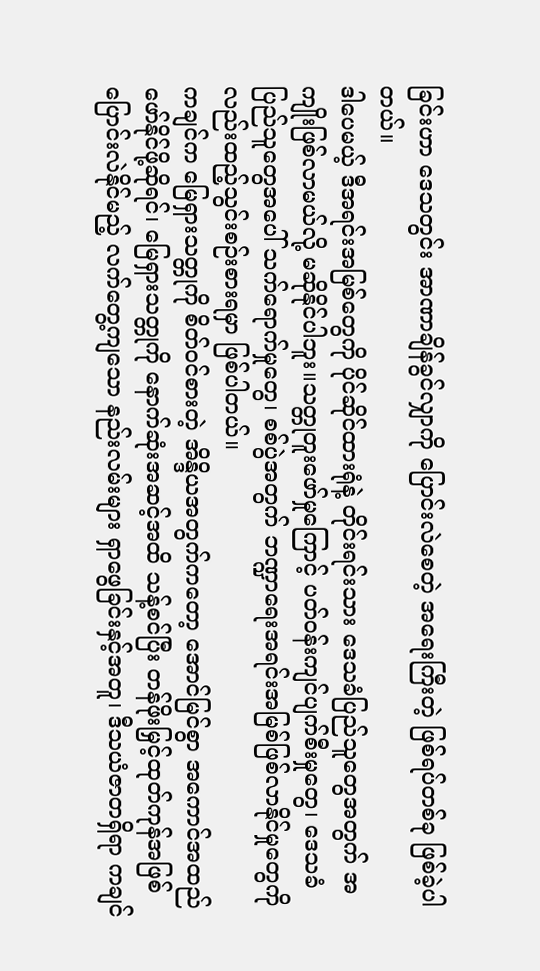ခြင်းဟာ ဒေသတွင်း အာဏာချိန်ခွင်လျှာကို ပြောင်းလဲစေတဲ့ အရေးကြီးတဲ့ ဖြစ်ရပ်တစ်ခု ဖြစ်ခဲ့ပါတယ်။
ဒါပေမယ့် ဒီအရင်းအမြစ်တွေကို ပိုင်ဆိုင်ထားရုံနဲ့ တိုင်းရင်းသား ဒေသခံပြည်သူတွေအတွက် အကျိုးဖြစ်လာမယ်လို့ မဆိုနိုင်ပါဘူး။သတ္တုတူးဖော်မှုကြောင့် ပတ်ဝန်းကျင်ပျက်စီးမှုတွေ၊ ဒေသခံပြည်သူတွေအပေါ် သက်ရောက်မှုတွေ၊ စစ်ပွဲအတွက် ဘဏ္ဍာရေးအရင်းအမြစ်ဖြစ်လာနိုင်မှုတွေကိုလည်းထည့်သွင်းစဉ်းစားရမှာ ဖြစ်ပါတယ်။
ကချင်က မြေရှားသတ္တုကို စိတ်ဝင်စားတဲ့ အိန္ဒိယအတွက်ကတော့ အောင်မြင်စွာ အကောင်အထည် ဖော်နိုင်ဖို့ဆိုရင်၊ မြေရှားသတ္တုကို နောက်ဆုံးအဆင့်အထိ သန့်စင်ပြီး တန်ဖိုးမြှင့်ထုတ်ကုန်အဖြစ် ပြောင်းလဲနိုင်မည့် လက်တွေ့ကျသော နည်းလမ်းများ ရှာဖွေခြင်းနှင့်အတူ၊ ဒီသယံဇာတရှိရာ ကချင်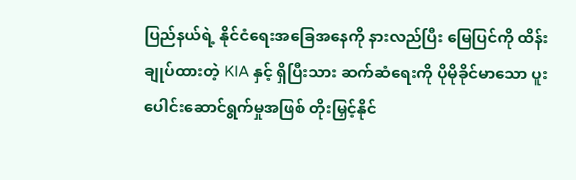ပြည်နယ်ရဲ့ နိုင်ငံရေးအခြေအနေကို နားလည်ပြီး မြေပြင်ကို ထိန်းချုပ်ထားတဲ့ KIA နှင့် ရှိပြီးသား ဆက်ဆံရေးကို ပိုမိုခိုင်မာသော ပူးပေါင်းဆောင်ရွက်မှုအဖြစ် တိုးမြှင့်နိုင်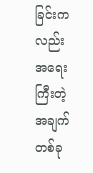ခြင်းကလည်း အရေးကြီးတဲ့ အချက်တစ်ခု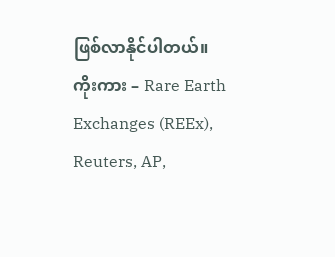ဖြစ်လာနိုင်ပါတယ်။
ကိုးကား – Rare Earth Exchanges (REEx), Reuters, AP,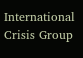International Crisis Group